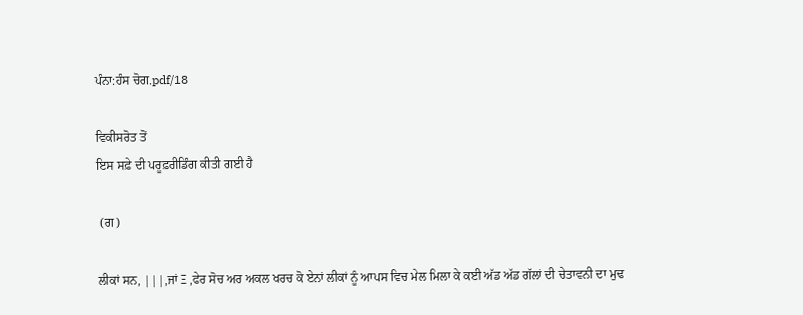ਪੰਨਾ:ਹੰਸ ਚੋਗ.pdf/18

ਵਿਕੀਸਰੋਤ ਤੋਂ
ਇਸ ਸਫ਼ੇ ਦੀ ਪਰੂਫ਼ਰੀਡਿੰਗ ਕੀਤੀ ਗਈ ਹੈ

 (ਗ)

ਲੀਕਾਂ ਸਨ, |||,ਜਾਂ Ξ ,ਫੇਰ ਸੋਚ ਅਰ ਅਕਲ ਖਰਚ ਕੋ ਏਨਾਂ ਲੀਕਾਂ ਨੂੰ ਆਪਸ ਵਿਚ ਮੇਲ ਮਿਲਾ ਕੇ ਕਈ ਅੱਡ ਅੱਡ ਗੱਲਾਂ ਦੀ ਚੇਤਾਵਨੀ ਦਾ ਮੁਢ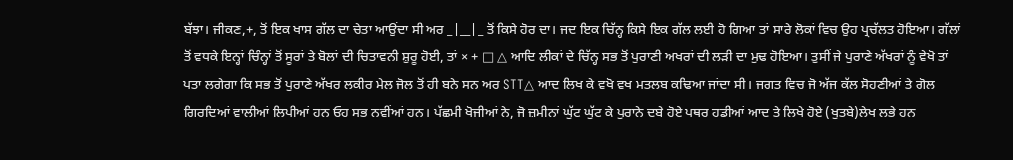ਬੱਝਾ। ਜੀਕਣ,+, ਤੋਂ ਇਕ ਖਾਸ ਗੱਲ ਦਾ ਚੇਤਾ ਆਉਂਦਾ ਸੀ ਅਰ _|__|_ ਤੋਂ ਕਿਸੇ ਹੋਰ ਦਾ। ਜਦ ਇਕ ਚਿੱਨ੍ਹ ਕਿਸੇ ਇਕ ਗੱਲ ਲਈ ਹੋ ਗਿਆ ਤਾਂ ਸਾਰੇ ਲੋਕਾਂ ਵਿਚ ਉਹ ਪ੍ਰਚੱਲਤ ਹੋਇਆ। ਗੱਲਾਂ ਤੋਂ ਵਧਕੇ ਇਨ੍ਹਾਂ ਚਿੰਨ੍ਹਾਂ ਤੋਂ ਸੂਰਾਂ ਤੇ ਬੋਲਾਂ ਦੀ ਚਿਤਾਵਨੀ ਸ਼ੁਰੂ ਹੋਈ, ਤਾਂ × + □ △ ਆਦਿ ਲੀਕਾਂ ਦੇ ਚਿੱਨ੍ਹ ਸਭ ਤੋਂ ਪੁਰਾਣੀ ਅਖਰਾਂ ਦੀ ਲੜੀ ਦਾ ਮੁਢ ਹੋਇਆ। ਤੁਸੀਂ ਜੇ ਪੁਰਾਣੇ ਅੱਖਰਾਂ ਨੂੰ ਵੇਖੋ ਤਾਂ ਪਤਾ ਲਗੇਗਾ ਕਿ ਸਭ ਤੋਂ ਪੁਰਾਣੇ ਅੱਖਰ ਲਕੀਰ ਮੇਲ ਜੋਲ ਤੋਂ ਹੀ ਬਨੇ ਸਨ ਅਰ STT△ ਆਦ ਲਿਖ ਕੇ ਵਖੋ ਵਖ ਮਤਲਬ ਕਢਿਆ ਜਾਂਦਾ ਸੀ। ਜਗਤ ਵਿਚ ਜੋ ਅੱਜ ਕੱਲ ਸੋਹਣੀਆਂ ਤੇ ਗੋਲ ਗਿਰਦਿਆਂ ਵਾਲੀਆਂ ਲਿਪੀਆਂ ਹਨ ਓਹ ਸਭ ਨਵੀਂਆਂ ਹਨ। ਪੱਛਮੀ ਖੋਜੀਆਂ ਨੇ, ਜੋ ਜ਼ਮੀਨਾਂ ਘੁੱਟ ਘੁੱਟ ਕੇ ਪੁਰਾਨੇ ਦਬੇ ਹੋਏ ਪਥਰ ਹਡੀਆਂ ਆਦ ਤੇ ਲਿਖੇ ਹੋਏ (ਖੁਤਬੇ)ਲੇਖ ਲਭੇ ਹਨ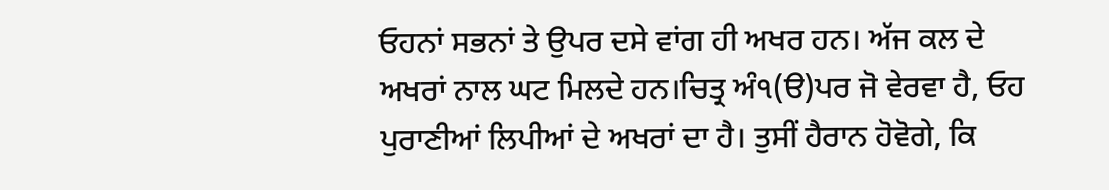ਓਹਨਾਂ ਸਭਨਾਂ ਤੇ ਉਪਰ ਦਸੇ ਵਾਂਗ ਹੀ ਅਖਰ ਹਨ। ਅੱਜ ਕਲ ਦੇ ਅਖਰਾਂ ਨਾਲ ਘਟ ਮਿਲਦੇ ਹਨ।ਚਿਤ੍ਰ ਅੰ੧(ੳ)ਪਰ ਜੋ ਵੇਰਵਾ ਹੈ, ਓਹ ਪੁਰਾਣੀਆਂ ਲਿਪੀਆਂ ਦੇ ਅਖਰਾਂ ਦਾ ਹੈ। ਤੁਸੀਂ ਹੈਰਾਨ ਹੋਵੋਗੇ, ਕਿ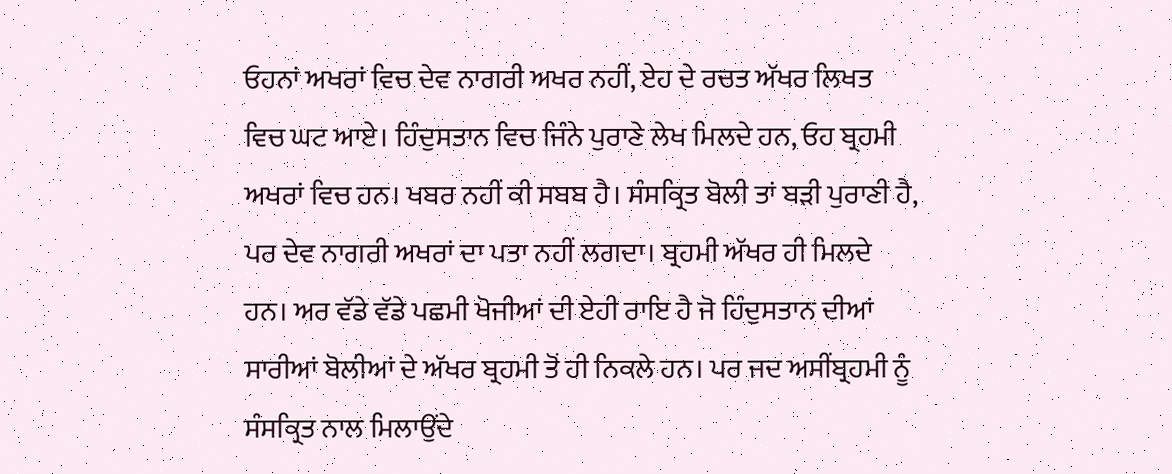ਓਹਨਾਂ ਅਖਰਾਂ ਵਿਚ ਦੇਵ ਨਾਗਰੀ ਅਖਰ ਨਹੀਂ, ਏਹ ਦੇ ਰਚਤ ਅੱਖਰ ਲਿਖਤ ਵਿਚ ਘਟ ਆਏ। ਹਿੰਦੁਸਤਾਨ ਵਿਚ ਜਿੰਨੇ ਪੁਰਾਣੇ ਲੇਖ ਮਿਲਦੇ ਹਨ, ਓਹ ਬ੍ਰਹਮੀ ਅਖਰਾਂ ਵਿਚ ਹਨ। ਖਬਰ ਨਹੀਂ ਕੀ ਸਬਬ ਹੈ। ਸੰਸਕ੍ਰਿਤ ਬੋਲੀ ਤਾਂ ਬੜੀ ਪੁਰਾਣੀ ਹੈ, ਪਰ ਦੇਵ ਨਾਗਰੀ ਅਖਰਾਂ ਦਾ ਪਤਾ ਨਹੀਂ ਲਗਦਾ। ਬ੍ਰਹਮੀ ਅੱਖਰ ਹੀ ਮਿਲਦੇ ਹਨ। ਅਰ ਵੱਡੇ ਵੱਡੇ ਪਛਮੀ ਖੋਜੀਆਂ ਦੀ ਏਹੀ ਰਾਇ ਹੈ ਜੋ ਹਿੰਦੁਸਤਾਨ ਦੀਆਂ ਸਾਰੀਆਂ ਬੋਲੀਆਂ ਦੇ ਅੱਖਰ ਬ੍ਰਹਮੀ ਤੋਂ ਹੀ ਨਿਕਲੇ ਹਨ। ਪਰ ਜਦ ਅਸੀਂਬ੍ਰਹਮੀ ਨੂੰ ਸੰਸਕ੍ਰਿਤ ਨਾਲ ਮਿਲਾਉਂਦੇ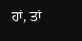ਹਾਂ, ਤਾਂ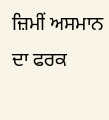ਜ਼ਿਮੀਂ ਅਸਮਾਨ ਦਾ ਫਰਕ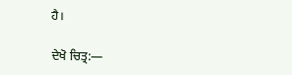ਹੈ।

ਦੇਖੋ ਚਿਤ੍ਰ:—